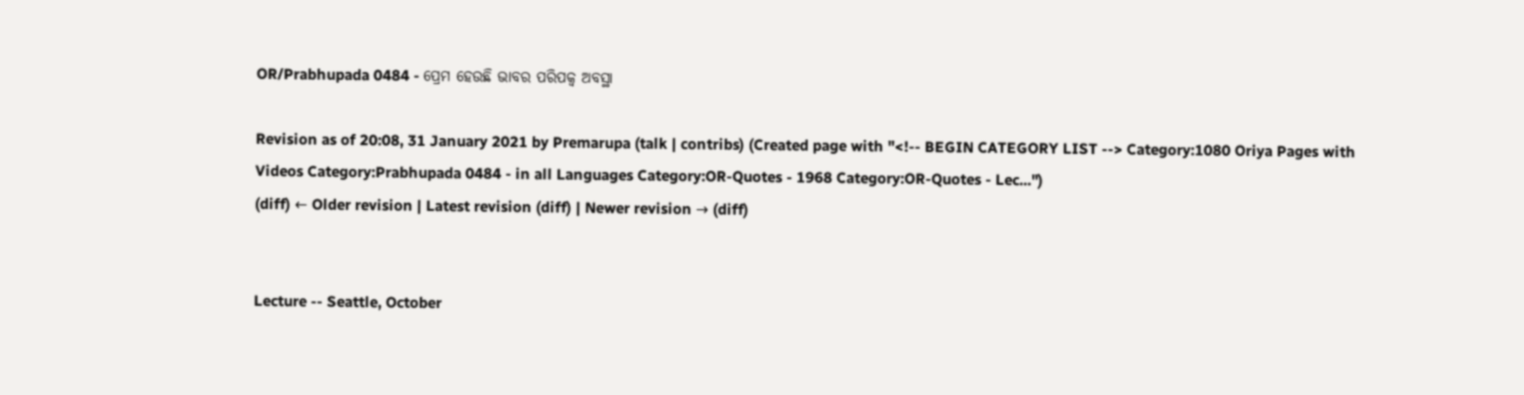OR/Prabhupada 0484 - ପ୍ରେମ ହେଉଛି ଭାବର ପରିପକ୍ୱ ଅବସ୍ଥା

Revision as of 20:08, 31 January 2021 by Premarupa (talk | contribs) (Created page with "<!-- BEGIN CATEGORY LIST --> Category:1080 Oriya Pages with Videos Category:Prabhupada 0484 - in all Languages Category:OR-Quotes - 1968 Category:OR-Quotes - Lec...")
(diff) ← Older revision | Latest revision (diff) | Newer revision → (diff)


Lecture -- Seattle, October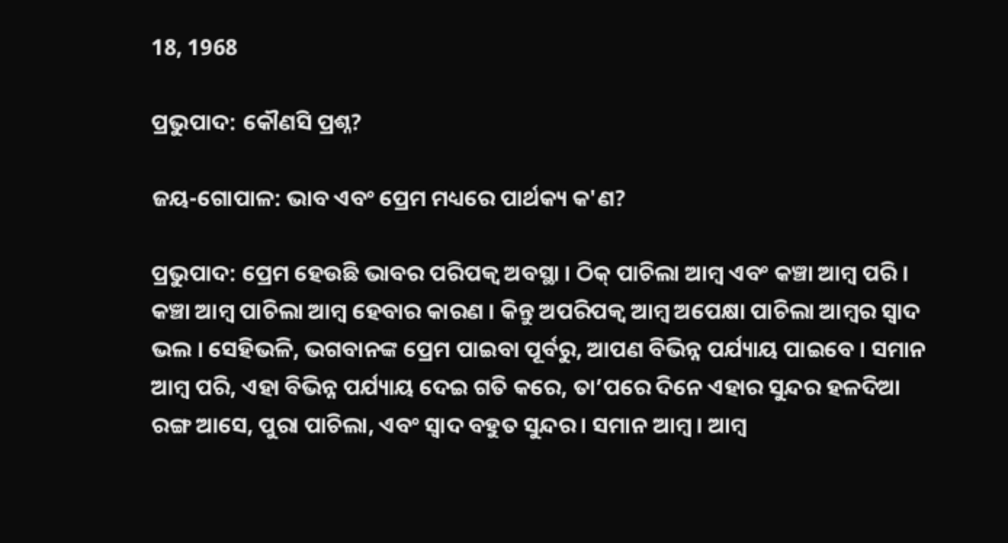18, 1968

ପ୍ରଭୁପାଦ: କୌଣସି ପ୍ରଶ୍ନ?

ଜୟ-ଗୋପାଳ: ଭାବ ଏବଂ ପ୍ରେମ ମଧ୍ୟରେ ପାର୍ଥକ୍ୟ କ'ଣ?

ପ୍ରଭୁପାଦ: ପ୍ରେମ ହେଉଛି ଭାବର ପରିପକ୍ୱ ଅବସ୍ଥା । ଠିକ୍ ପାଚିଲା ଆମ୍ବ ଏବଂ କଞ୍ଚା ଆମ୍ବ ପରି । କଞ୍ଚା ଆମ୍ବ ପାଚିଲା ଆମ୍ବ ହେବାର କାରଣ । କିନ୍ତୁ ଅପରିପକ୍ୱ ଆମ୍ବ ଅପେକ୍ଷା ପାଚିଲା ଆମ୍ବର ସ୍ୱାଦ ଭଲ । ସେହିଭଳି, ଭଗବାନଙ୍କ ପ୍ରେମ ପାଇବା ପୂର୍ବରୁ, ଆପଣ ବିଭିନ୍ନ ପର୍ଯ୍ୟାୟ ପାଇବେ । ସମାନ ଆମ୍ବ ପରି, ଏହା ବିଭିନ୍ନ ପର୍ଯ୍ୟାୟ ଦେଇ ଗତି କରେ, ତା’ପରେ ଦିନେ ଏହାର ସୁନ୍ଦର ହଳଦିଆ ରଙ୍ଗ ଆସେ, ପୁରା ପାଚିଲା, ଏବଂ ସ୍ୱାଦ ବହୁତ ସୁନ୍ଦର । ସମାନ ଆମ୍ବ । ଆମ୍ବ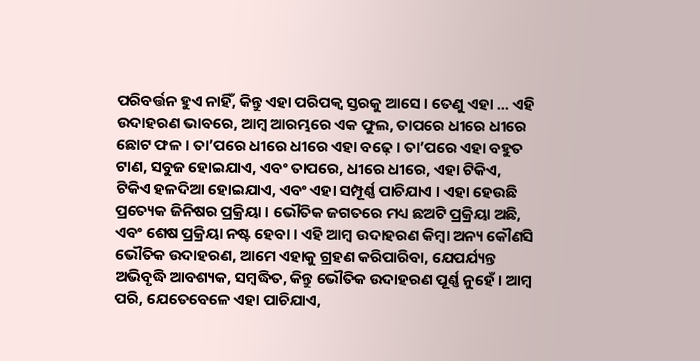ପରିବର୍ତ୍ତନ ହୁଏ ନାହିଁ, କିନ୍ତୁ ଏହା ପରିପକ୍ୱ ସ୍ତରକୁ ଆସେ । ତେଣୁ ଏହା ... ଏହି ଉଦାହରଣ ଭାବରେ, ଆମ୍ବ ଆରମ୍ଭରେ ଏକ ଫୁଲ, ତାପରେ ଧୀରେ ଧୀରେ ଛୋଟ ଫଳ । ତା’ପରେ ଧୀରେ ଧୀରେ ଏହା ବଢ଼େ । ତା’ପରେ ଏହା ବହୁତ ଟାଣ, ସବୁଜ ହୋଇଯାଏ, ଏବଂ ତାପରେ, ଧୀରେ ଧୀରେ, ଏହା ଟିକିଏ, ଟିକିଏ ହଳଦିଆ ହୋଇଯାଏ, ଏବଂ ଏହା ସମ୍ପୂର୍ଣ୍ଣ ପାଚିଯାଏ । ଏହା ହେଉଛି ପ୍ରତ୍ୟେକ ଜିନିଷର ପ୍ରକ୍ରିୟା । ଭୌତିକ ଜଗତରେ ମଧ୍ୟ ଛଅଟି ପ୍ରକ୍ରିୟା ଅଛି, ଏବଂ ଶେଷ ପ୍ରକ୍ରିୟା ନଷ୍ଟ ହେବା । ଏହି ଆମ୍ବ ଉଦାହରଣ କିମ୍ବା ଅନ୍ୟ କୌଣସି ଭୌତିକ ଉଦାହରଣ, ଆମେ ଏହାକୁ ଗ୍ରହଣ କରିପାରିବା, ଯେପର୍ଯ୍ୟନ୍ତ ଅଭିବୃଦ୍ଧି ଆବଶ୍ୟକ, ସମ୍ବଦ୍ଧିତ, କିନ୍ତୁ ଭୌତିକ ଉଦାହରଣ ପୂର୍ଣ୍ଣ ନୁହେଁ । ଆମ୍ବ ପରି, ଯେତେବେଳେ ଏହା ପାଚିଯାଏ,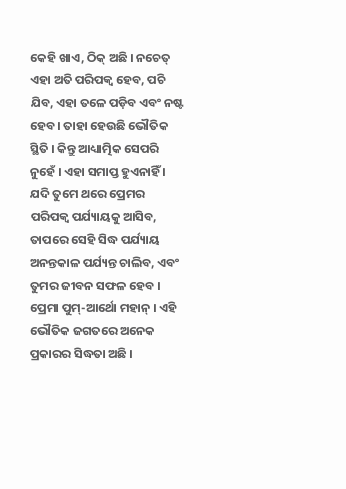କେହି ଖାଏ, ଠିକ୍ ଅଛି । ନଚେତ୍ ଏହା ଅତି ପରିପକ୍ୱ ହେବ, ପଚି ଯିବ, ଏହା ତଳେ ପଡ଼ିବ ଏବଂ ନଷ୍ଟ ହେବ। ତାହା ହେଉଛି ଭୌତିକ ସ୍ଥିତି । କିନ୍ତୁ ଆଧ୍ୟାତ୍ମିକ ସେପରି ନୁହେଁ । ଏହା ସମାପ୍ତ ହୁଏନାହିଁ । ଯଦି ତୁମେ ଥରେ ପ୍ରେମର ପରିପକ୍ୱ ପର୍ଯ୍ୟାୟକୁ ଆସିବ, ତାପରେ ସେହି ସିଦ୍ଧ ପର୍ଯ୍ୟାୟ ଅନନ୍ତକାଳ ପର୍ଯ୍ୟନ୍ତ ଚାଲିବ, ଏବଂ ତୁମର ଜୀବନ ସଫଳ ହେବ । ପ୍ରେମା ପୁମ୍-ଆର୍ଥୋ ମହାନ୍ । ଏହି ଭୌତିକ ଜଗତରେ ଅନେକ ପ୍ରକାରର ସିଦ୍ଧତା ଅଛି ।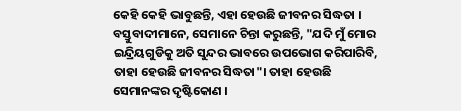କେହି କେହି ଭାବୁଛନ୍ତି, ଏହା ହେଉଛି ଜୀବନର ସିଦ୍ଧତା । ବସ୍ତୁବାଦୀମାନେ, ସେମାନେ ଚିନ୍ତା କରୁଛନ୍ତି, "ଯଦି ମୁଁ ମୋର ଇନ୍ଦ୍ରିୟଗୁଡିକୁ ଅତି ସୁନ୍ଦର ଭାବରେ ଉପଭୋଗ କରିପାରିବି, ତାହା ହେଉଛି ଜୀବନର ସିଦ୍ଧତା"। ତାହା ହେଉଛି ସେମାନଙ୍କର ଦୃଷ୍ଟିକୋଣ ।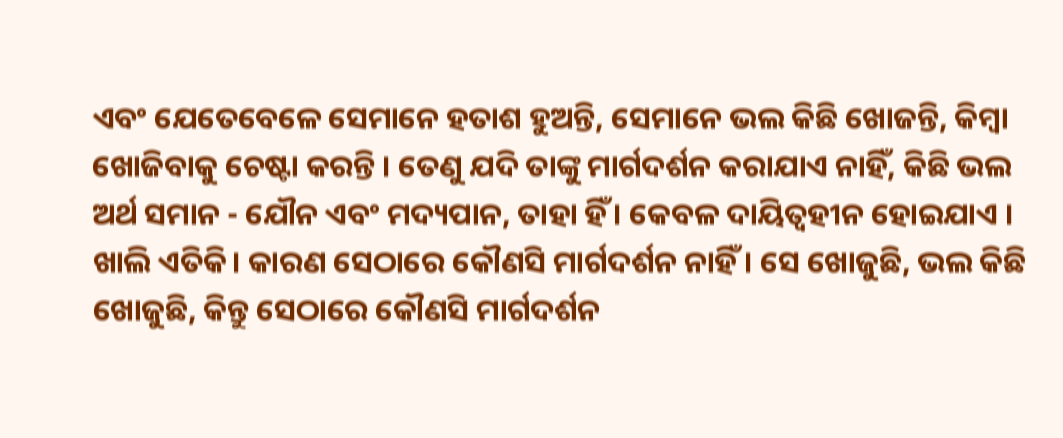ଏବଂ ଯେତେବେଳେ ସେମାନେ ହତାଶ ହୁଅନ୍ତି, ସେମାନେ ଭଲ କିଛି ଖୋଜନ୍ତି, କିମ୍ବା ଖୋଜିବାକୁ ଚେଷ୍ଟା କରନ୍ତି । ତେଣୁ ଯଦି ତାଙ୍କୁ ମାର୍ଗଦର୍ଶନ କରାଯାଏ ନାହିଁ, କିଛି ଭଲ ଅର୍ଥ ସମାନ - ଯୌନ ଏବଂ ମଦ୍ୟପାନ, ତାହା ହିଁ । କେବଳ ଦାୟିତ୍ୱହୀନ ହୋଇଯାଏ । ଖାଲି ଏତିକି। କାରଣ ସେଠାରେ କୌଣସି ମାର୍ଗଦର୍ଶନ ନାହିଁ । ସେ ଖୋଜୁଛି, ଭଲ କିଛି ଖୋଜୁଛି, କିନ୍ତୁ ସେଠାରେ କୌଣସି ମାର୍ଗଦର୍ଶନ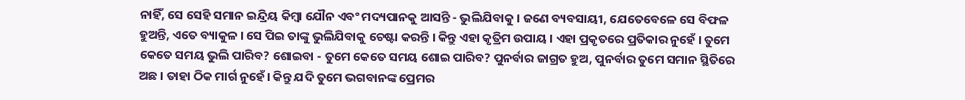ନାହିଁ, ସେ ସେହି ସମାନ ଇନ୍ଦ୍ରିୟ କିମ୍ବା ଯୌନ ଏବଂ ମଦ୍ୟପାନକୁ ଆସନ୍ତି - ଭୁଲିଯିବାକୁ । ଜଣେ ବ୍ୟବସାୟୀ, ଯେତେବେଳେ ସେ ବିଫଳ ହୁଅନ୍ତି, ଏତେ ବ୍ୟାକୁଳ । ସେ ପିଇ ତାଙ୍କୁ ଭୁଲିଯିବାକୁ ଚେଷ୍ଟା କରନ୍ତି । କିନ୍ତୁ ଏହା କୃତ୍ରିମ ଉପାୟ । ଏହା ପ୍ରକୃତରେ ପ୍ରତିକାର ନୁହେଁ । ତୁମେ କେତେ ସମୟ ଭୁଲି ପାରିବ? ଶୋଇବା - ତୁମେ କେତେ ସମୟ ଶୋଇ ପାରିବ? ପୁନର୍ବାର ଜାଗ୍ରତ ହୁଅ, ପୁନର୍ବାର ତୁମେ ସମାନ ସ୍ଥିତିରେ ଅଛ । ତାହା ଠିକ ମାର୍ଗ ନୁହେଁ। କିନ୍ତୁ ଯଦି ତୁମେ ଭଗବାନଙ୍କ ପ୍ରେମର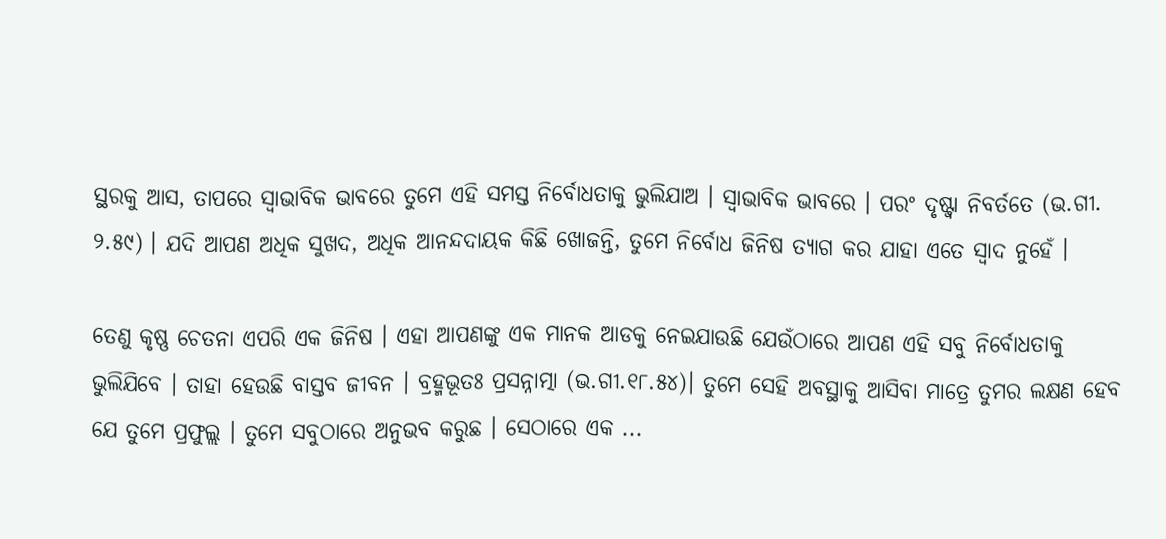ସ୍ଥରକୁ ଆସ, ତାପରେ ସ୍ୱାଭାବିକ ଭାବରେ ତୁମେ ଏହି ସମସ୍ତ ନିର୍ବୋଧତାକୁ ଭୁଲିଯାଅ । ସ୍ୱାଭାବିକ ଭାବରେ । ପରଂ ଦୃଷ୍ଟ୍ୱା ନିବର୍ତତେ (ଭ.ଗୀ. ୨.୫୯) । ଯଦି ଆପଣ ଅଧିକ ସୁଖଦ, ଅଧିକ ଆନନ୍ଦଦାୟକ କିଛି ଖୋଜନ୍ତି, ତୁମେ ନିର୍ବୋଧ ଜିନିଷ ତ୍ୟାଗ କର ଯାହା ଏତେ ସ୍ୱାଦ ନୁହେଁ ।

ତେଣୁ କୃଷ୍ଣ ଚେତନା ଏପରି ଏକ ଜିନିଷ । ଏହା ଆପଣଙ୍କୁ ଏକ ମାନକ ଆଡକୁ ନେଇଯାଉଛି ଯେଉଁଠାରେ ଆପଣ ଏହି ସବୁ ନିର୍ବୋଧତାକୁ ଭୁଲିଯିବେ । ତାହା ହେଉଛି ବାସ୍ତବ ଜୀବନ । ବ୍ରହ୍ମଭୂତଃ ପ୍ରସନ୍ନାତ୍ମା (ଭ.ଗୀ.୧୮.୫୪)। ତୁମେ ସେହି ଅବସ୍ଥାକୁ ଆସିବା ମାତ୍ରେ ତୁମର ଲକ୍ଷଣ ହେବ ଯେ ତୁମେ ପ୍ରଫୁଲ୍ଲ । ତୁମେ ସବୁଠାରେ ଅନୁଭବ କରୁଛ । ସେଠାରେ ଏକ ...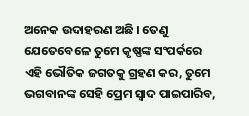ଅନେକ ଉଦାହରଣ ଅଛି । ତେଣୁ ଯେତେବେଳେ ତୁମେ କୃଷ୍ଣଙ୍କ ସଂପର୍କରେ ଏହି ଭୌତିକ ଜଗତକୁ ଗ୍ରହଣ କର, ତୁମେ ଭଗବାନଙ୍କ ସେହି ପ୍ରେମ ସ୍ୱାଦ ପାଇପାରିବ,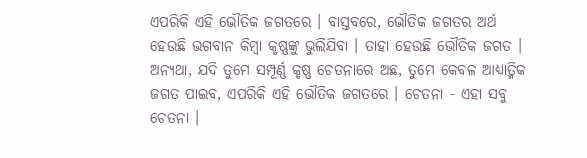ଏପରିକି ଏହି ଭୌତିକ ଜଗତରେ । ବାସ୍ତବରେ, ଭୌତିକ ଜଗତର ଅର୍ଥ ହେଉଛି ଭଗବାନ କିମ୍ବା କୃଷ୍ଣଙ୍କୁ ଭୁଲିଯିବା । ତାହା ହେଉଛି ଭୌତିକ ଜଗତ । ଅନ୍ୟଥା, ଯଦି ତୁମେ ସମ୍ପୂର୍ଣ୍ଣ କୃଷ୍ଣ ଚେତନାରେ ଅଛ, ତୁମେ କେବଳ ଆଧ୍ୟାତ୍ମିକ ଜଗତ ପାଇବ, ଏପରିକି ଏହି ଭୌତିକ ଜଗତରେ । ଚେତନା - ଏହା ସବୁ ଚେତନା ।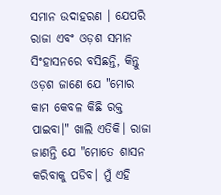ସମାନ ଉଦାହରଣ । ଯେପରି ରାଜା ଏବଂ ଓଡ଼ଶ ସମାନ ସିଂହାସନରେ ବସିଛନ୍ତି, କିନ୍ତୁ ଓଡ଼ଶ ଜାଣେ ଯେ "ମୋର କାମ କେବଳ କିଛି ରକ୍ତ ପାଇବା।" ଖାଲି ଏତିକି। ରାଜା ଜାଣନ୍ତି ଯେ "ମୋତେ ଶାସନ କରିବାକୁ ପଡିବ। ମୁଁ ଏହି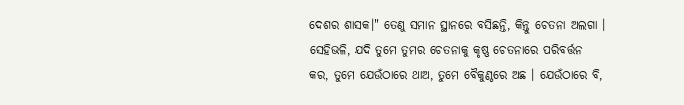ଦେଶର ଶାସକ।" ତେଣୁ ସମାନ ସ୍ଥାନରେ ବସିଛନ୍ତି, କିନ୍ତୁ ଚେତନା ଅଲଗା । ସେହିଭଳି, ଯଦି ତୁମେ ତୁମର ଚେତନାକୁ କୃଷ୍ଣ ଚେତନାରେ ପରିବର୍ତ୍ତନ କର, ତୁମେ ଯେଉଁଠାରେ ଥାଅ, ତୁମେ ବୈକୁଣ୍ଠରେ ଅଛ । ଯେଉଁଠାରେ ବି,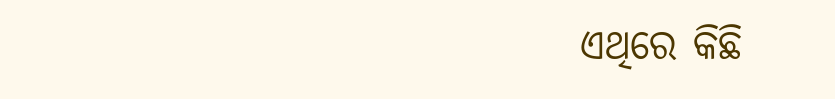ଏଥିରେ କିଛି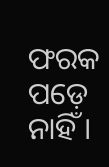ଫରକ ପଡ଼େ ନାହିଁ ।